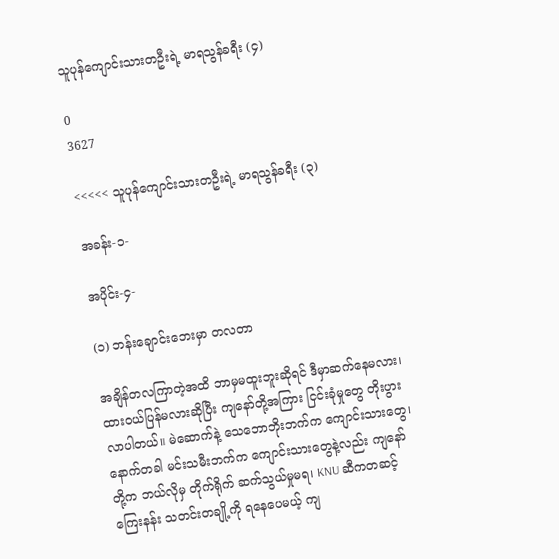သူပုန်ကျောင်းသားတဦးရဲ့ မာရသွန်ခရီး (၄)

0
3627

<<<<< သူပုန်ကျောင်းသားတဦးရဲ့ မာရသွန်ခရီး (၃)

အခန်း-၁-

အပိုင်း-၄-

(၁) ဘန်းချောင်းဘေးမှာ တလတာ

အချိန်တလကြာတဲ့အထိ ဘာမှမထူးဘူးဆိုရင် ဒီမှာဆက်နေမလား၊ ထားဝယ်ပြန်မလားဆိုပြီး ကျနော်တို့အကြား ငြင်းခုံမှုတွေ တိုးပွားလာပါတယ်။ မဲဆောက်နဲ့ သေဘောဘိုးဘက်က ကျောင်းသားတွေ၊ နောက်တခါ မင်းသမီးဘက်က ကျောင်းသားတွေနဲ့လည်း ကျနော်တို့က ဘယ်လိုမှ တိုက်ရိုက် ဆက်သွယ်မှုမရ၊ KNU ဆီကတဆင့် ကြေးနန်း သတင်းတချို့ကို ရနေပေမယ့် ကျ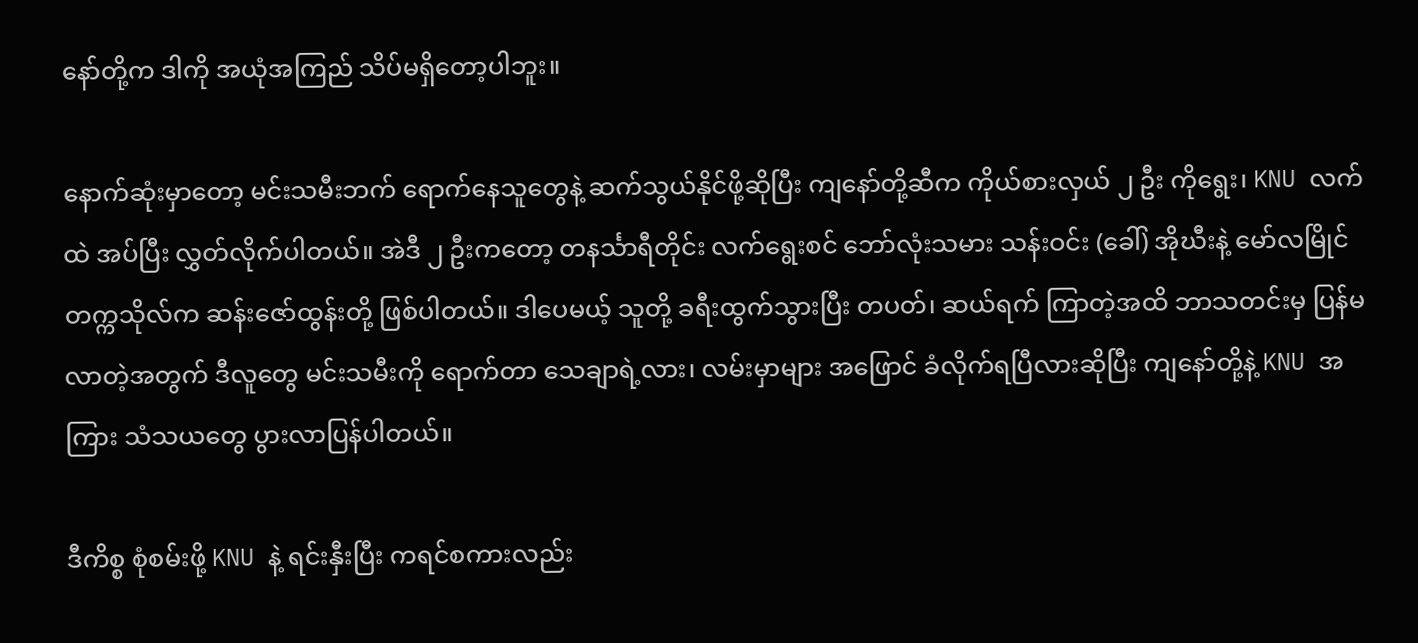နော်တို့က ဒါကို အယုံအကြည် သိပ်မရှိတော့ပါဘူး။

နောက်ဆုံးမှာတော့ မင်းသမီးဘက် ရောက်နေသူတွေနဲ့ ဆက်သွယ်နိုင်ဖို့ဆိုပြီး ကျနော်တို့ဆီက ကိုယ်စားလှယ် ၂ ဦး ကိုရွေး၊ KNU လက်ထဲ အပ်ပြီး လွှတ်လိုက်ပါတယ်။ အဲဒီ ၂ ဦးကတော့ တနင်္သာရီတိုင်း လက်ရွေးစင် ဘော်လုံးသမား သန်းဝင်း (ခေါ်) အိုဃီးနဲ့ မော်လမြိုင် တက္ကသိုလ်က ဆန်းဇော်ထွန်းတို့ ဖြစ်ပါတယ်။ ဒါပေမယ့် သူတို့ ခရီးထွက်သွားပြီး တပတ်၊ ဆယ်ရက် ကြာတဲ့အထိ ဘာသတင်းမှ ပြန်မလာတဲ့အတွက် ဒီလူတွေ မင်းသမီးကို ရောက်တာ သေချာရဲ့လား၊ လမ်းမှာများ အဖြောင် ခံလိုက်ရပြီလားဆိုပြီး ကျနော်တို့နဲ့ KNU အကြား သံသယတွေ ပွားလာပြန်ပါတယ်။

ဒီကိစ္စ စုံစမ်းဖို့ KNU နဲ့ ရင်းနှီးပြီး ကရင်စကားလည်း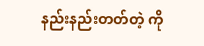နည်းနည်းတတ်တဲ့ ကို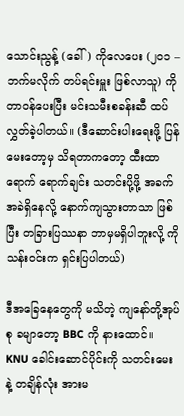သောင်းညွန့် (ခေါ်) ကိုလေပေး (၂၀၁ – ဘက်မလိုက် တပ်ရင်းမှူး ဖြစ်လာသူ) ကို တာဝန်ပေးပြီး မင်းသမီးစခန်းဆီ ထပ်လွှတ်ခဲ့ပါတယ်။ (ဒီဆောင်းပါးရေးဖို့ ပြန်မေးတော့မှ သိရတာကတော့ ထီးထာရောက် ရောက်ချင်း သတင်းပို့ဖို့ အခက်အခဲရှိနေလို့ နောက်ကျသွားတာသာ ဖြစ်ပြီး တခြားပြဿနာ ဘာမှမရှိပါဘူးလို့ ကိုသန်းဝင်းက ရှင်းပြပါတယ်)

ဒီအခြေနေတွေကို မသိတဲ့ ကျနော်တို့အုပ်စု ခမျာတော့ BBC ကို နားထောင်။ KNU ခေါင်းဆောင်ပိုင်းကို သတင်းမေးနဲ့ တချိန်လုံး အားမ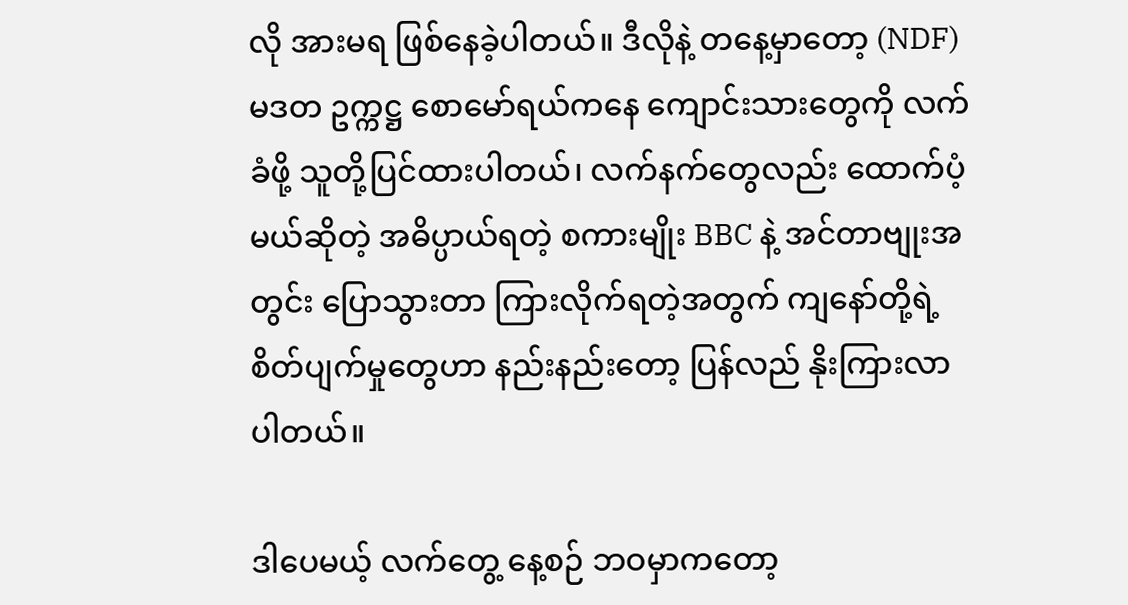လို အားမရ ဖြစ်နေခဲ့ပါတယ်။ ဒီလိုနဲ့ တနေ့မှာတော့ (NDF) မဒတ ဥက္ကဋ္ဌ စောမော်ရယ်ကနေ ကျောင်းသားတွေကို လက်ခံဖို့ သူတို့ပြင်ထားပါတယ်၊ လက်နက်တွေလည်း ထောက်ပံ့မယ်ဆိုတဲ့ အဓိပ္ပာယ်ရတဲ့ စကားမျိုး BBC နဲ့ အင်တာဗျုးအတွင်း ပြောသွားတာ ကြားလိုက်ရတဲ့အတွက် ကျနော်တို့ရဲ့ စိတ်ပျက်မှုတွေဟာ နည်းနည်းတော့ ပြန်လည် နိုးကြားလာပါတယ်။

ဒါပေမယ့် လက်တွေ့ နေ့စဉ် ဘဝမှာကတော့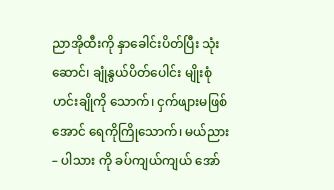ညာအိုထီးကို နှာခေါင်းပိတ်ပြီး သုံးဆောင်၊ ချုံနွယ်ပိတ်ပေါင်း မျိုးစုံ ဟင်းချိုကို သောက်၊ ငှက်ဖျားမဖြစ်အောင် ရေကိုကြိုသောက်၊ မယ်ညား – ပါသား ကို ခပ်ကျယ်ကျယ် အော်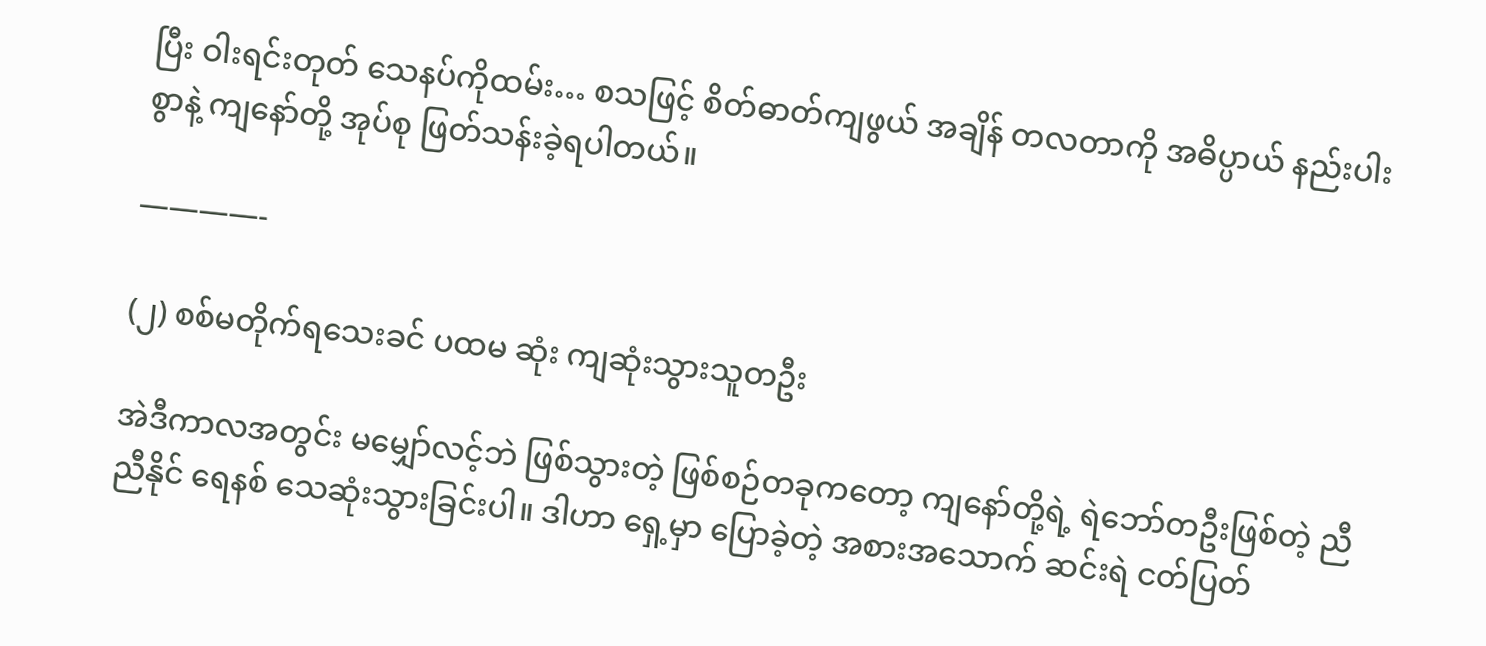ပြီး ဝါးရင်းတုတ် သေနပ်ကိုထမ်း… စသဖြင့် စိတ်ဓာတ်ကျဖွယ် အချိန် တလတာကို အဓိပ္ပာယ် နည်းပါးစွာနဲ့ ကျနော်တို့ အုပ်စု ဖြတ်သန်းခဲ့ရပါတယ်။

————-

(၂) စစ်မတိုက်ရသေးခင် ပထမ ဆုံး ကျဆုံးသွားသူတဦး

အဲဒီကာလအတွင်း မမျှော်လင့်ဘဲ ဖြစ်သွားတဲ့ ဖြစ်စဉ်တခုကတော့ ကျနော်တို့ရဲ့ ရဲဘော်တဦးဖြစ်တဲ့ ညီညီနိုင် ရေနစ် သေဆုံးသွားခြင်းပါ။ ဒါဟာ ရှေ့မှာ ပြောခဲ့တဲ့ အစားအသောက် ဆင်းရဲ ငတ်ပြတ်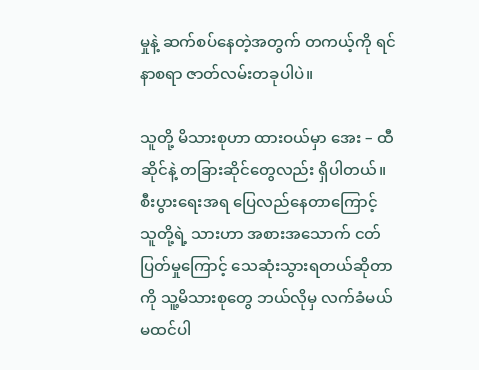မှုနဲ့ ဆက်စပ်နေတဲ့အတွက် တကယ့်ကို ရင်နာစရာ ဇာတ်လမ်းတခုပါပဲ။

သူတို့ မိသားစုဟာ ထားဝယ်မှာ အေး – ထီဆိုင်နဲ့ တခြားဆိုင်တွေလည်း ရှိပါတယ်။ စီးပွားရေးအရ ပြေလည်နေတာကြောင့် သူတို့ရဲ့ သားဟာ အစားအသောက် ငတ်ပြတ်မှုကြောင့် သေဆုံးသွားရတယ်ဆိုတာကို သူ့မိသားစုတွေ ဘယ်လိုမှ လက်ခံမယ် မထင်ပါ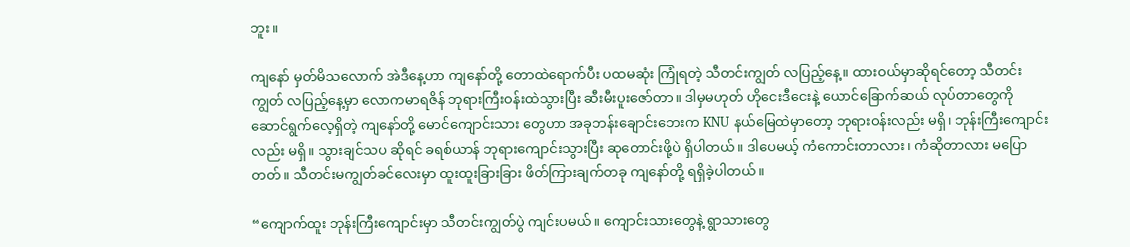ဘူး။

ကျနော် မှတ်မိသလောက် အဲဒီနေ့ဟာ ကျနော်တို့ တောထဲရောက်ပီး ပထမဆုံး ကြုံရတဲ့ သီတင်းကျွတ် လပြည့်နေ့။ ထားဝယ်မှာဆိုရင်တော့ သီတင်းကျွတ် လပြည့်နေ့မှာ လောကမာရဇိန် ဘုရားကြီးဝန်းထဲသွားပြီး ဆီးမီးပူးဇော်တာ။ ဒါမှမဟုတ် ဟိုငေးဒီငေးနဲ့ ယောင်ခြောက်ဆယ် လုပ်တာတွေကို ဆောင်ရွက်လေ့ရှိတဲ့ ကျနော်တို့ မောင်ကျောင်းသား တွေဟာ အခုဘန်းချောင်းဘေးက KNU နယ်မြေထဲမှာတော့ ဘုရားဝန်းလည်း မရှိ၊ ဘုန်းကြီးကျောင်းလည်း မရှိ။ သွားချင်သပ ဆိုရင် ခရစ်ယာန် ဘုရားကျောင်းသွားပြီး ဆုတောင်းဖို့ပဲ ရှိပါတယ်။ ဒါပေမယ့် ကံကောင်းတာလား၊ ကံဆိုတာလား မပြောတတ်။ သီတင်းမကျွတ်ခင်လေးမှာ ထူးထူးခြားခြား ဖိတ်ကြားချက်တခု ကျနော်တို့ ရရှိခဲ့ပါတယ်။

“ကျောက်ထူး ဘုန်းကြီးကျောင်းမှာ သီတင်းကျွတ်ပွဲ ကျင်းပမယ်။ ကျောင်းသားတွေနဲ့ ရွာသားတွေ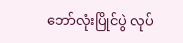ဘော်လုံးပြိုင်ပွဲ လုပ်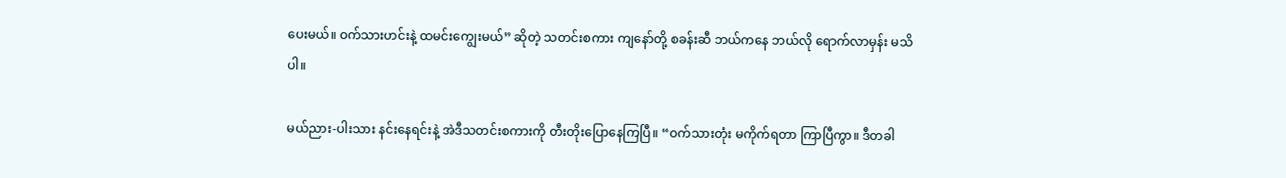ပေးမယ်။ ဝက်သားဟင်းနဲ့ ထမင်းကျွေးမယ်” ဆိုတဲ့ သတင်းစကား ကျနော်တို့ စခန်းဆီ ဘယ်ကနေ ဘယ်လို ရောက်လာမှန်း မသိပါ။

မယ်ညား-ပါးသား နင်းနေရင်းနဲ့ အဲဒီသတင်းစကားကို တီးတိုးပြောနေကြပြီ။ “ဝက်သားတုံး မကိုက်ရတာ ကြာပြီကွာ။ ဒီတခါ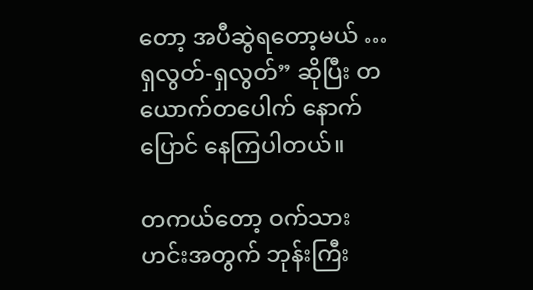တော့ အပီဆွဲရတော့မယ် … ရှလွတ်-ရှလွတ်” ဆိုပြီး တယောက်တပေါက် နောက်ပြောင် နေကြပါတယ်။

တကယ်တော့ ဝက်သားဟင်းအတွက် ဘုန်းကြီး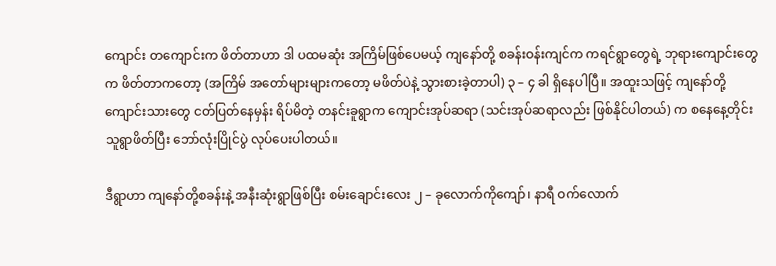ကျောင်း တကျောင်းက ဖိတ်တာဟာ ဒါ ပထမဆုံး အကြိမ်ဖြစ်ပေမယ့် ကျနော်တို့ စခန်းဝန်းကျင်က ကရင်ရွာတွေရဲ့ ဘုရားကျောင်းတွေက ဖိတ်တာကတော့ (အကြိမ် အတော်များများကတော့ မဖိတ်ပဲနဲ့ သွားစားခဲ့တာပါ) ၃ – ၄ ခါ ရှိနေပါပြီ။ အထူးသဖြင့် ကျနော်တို့ ကျောင်းသားတွေ ငတ်ပြတ်နေမှန်း ရိပ်မိတဲ့ တနင်းခူရွာက ကျောင်းအုပ်ဆရာ (သင်းအုပ်ဆရာလည်း ဖြစ်နိုင်ပါတယ်) က စနေနေ့တိုင်း သူရွာဖိတ်ပြီး ဘော်လုံးပြိုင်ပွဲ လုပ်ပေးပါတယ်။

ဒီရွာဟာ ကျနော်တို့စခန်းနဲ့ အနီးဆုံးရွာဖြစ်ပြီး စမ်းချောင်းလေး ၂ – ခုလောက်ကိုကျော်၊ နာရီ ဝက်လောက်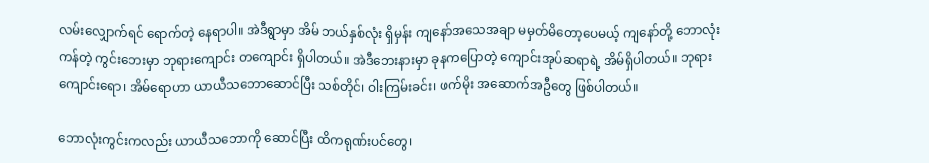လမ်းလျှောက်ရင် ရောက်တဲ့ နေရာပါ။ အဲဒီရွာမှာ အိမ် ဘယ်နှစ်လုံး ရှိမှန်း ကျနော်အသေအချာ မမှတ်မိတော့ပေမယ့် ကျနော်တို့ ဘောလုံးကန်တဲ့ ကွင်းဘေးမှာ ဘုရားကျောင်း တကျောင်း ရှိပါတယ်။ အဲဒီဘေးနားမှာ ခုနကပြောတဲ့ ကျောင်းအုပ်ဆရာရဲ့ အိမ်ရှိပါတယ်။ ဘုရားကျောင်းရော၊ အိမ်ရောဟာ ယာယီသဘောဆောင်ပြီး သစ်တိုင်၊ ဝါးကြမ်းခင်း၊ ဖက်မိုး အဆောက်အဦတွေ ဖြစ်ပါတယ်။

ဘောလုံးကွင်းကလည်း ယာယီသဘောကို ဆောင်ပြီး ထိကရုဏ်းပင်တွေ၊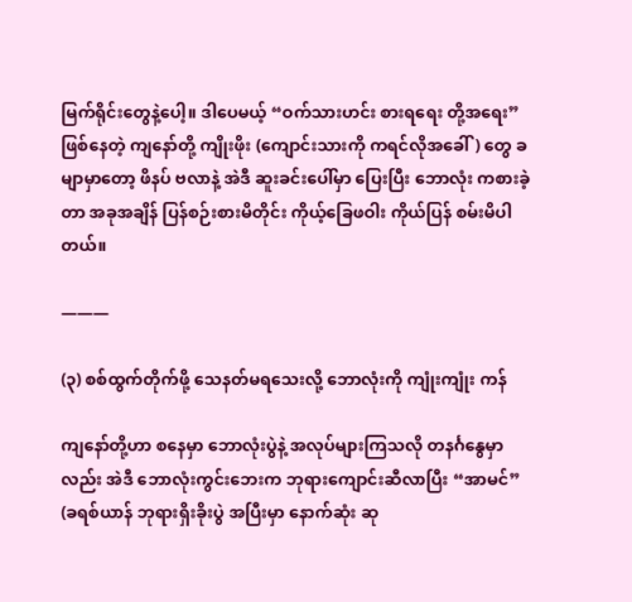မြက်ရိုင်းတွေနဲ့ပေါ့။ ဒါပေမယ့် “ဝက်သားဟင်း စားရရေး တို့အရေး” ဖြစ်နေတဲ့ ကျနော်တို့ ကျိုးဖိုး (ကျောင်းသားကို ကရင်လိုအခေါ်) တွေ ခမျာမှာတော့ ဖိနပ် ဗလာနဲ့ အဲဒီ ဆူးခင်းပေါ်မှာ ပြေးပြီး ဘောလုံး ကစားခဲ့တာ အခုအချိန် ပြန်စဉ်းစားမိတိုင်း ကိုယ့်ခြေဖဝါး ကိုယ်ပြန် စမ်းမိပါတယ်။

———

(၃) စစ်ထွက်တိုက်ဖို့ သေနတ်မရသေးလို့ ဘောလုံးကို ကျုံးကျုံး ကန်

ကျနော်တို့ဟာ စနေမှာ ဘောလုံးပွဲနဲ့ အလုပ်များကြသလို တနင်္ဂနွေမှာလည်း အဲဒီ ဘောလုံးကွင်းဘေးက ဘုရားကျောင်းဆီလာပြီး “အာမင်” (ခရစ်ယာန် ဘုရားရှိးခိုးပွဲ အပြီးမှာ နောက်ဆုံး ဆု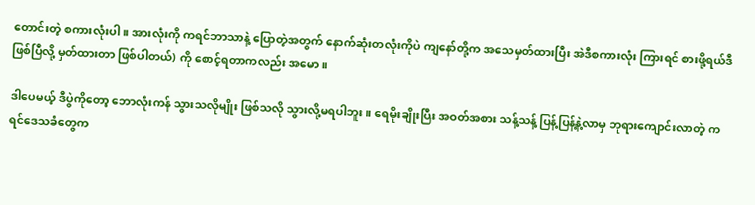တောင်းတဲ့ စကားလုံးပါ။ အားလုံးကို ကရင်ဘာသာနဲ့ ပြောတဲ့အတွက် နောက်ဆုံးတလုံးကိုပဲ ကျနော်တို့က အသေမှတ်ထားပြီး အဲဒီစကားလုံး ကြားရင် စားဖို့ရယ်ဒီဖြစ်ပြီလို့ မှတ်ထားတာ ဖြစ်ပါတယ်) ကို စောင့်ရတာကလည်း အမော။

ဒါပေမယ့် ဒီပွဲကိုတော့ ဘောလုံးကန် သွားသလိုမျိုး ဖြစ်သလို သွားလို့မရပါဘူး။ ရေမိုးချိုးပြီး အဝတ်အစား သန့်သန့် ပြန့်ပြန့်နဲ့လာမှ ဘုရားကျောင်းလာတဲ့ ကရင်ဒေသခံတွေက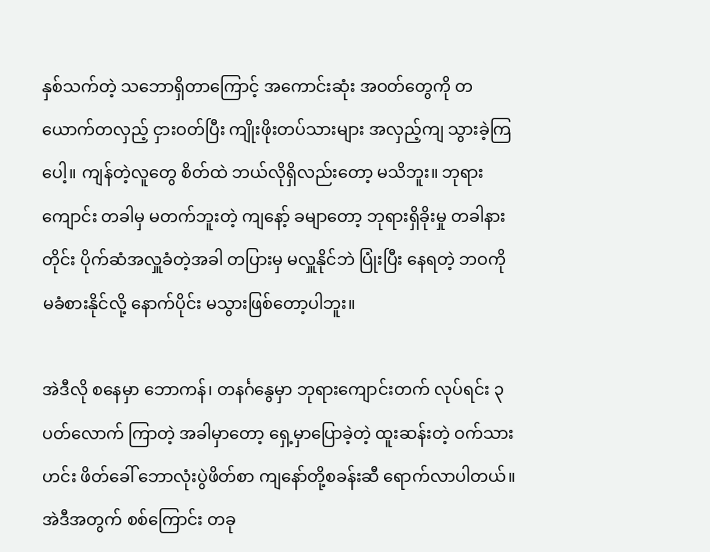နှစ်သက်တဲ့ သဘောရှိတာကြောင့် အကောင်းဆုံး အဝတ်တွေကို တယောက်တလှည့် ငှားဝတ်ပြီး ကျိုးဖိုးတပ်သားများ အလှည့်ကျ သွားခဲ့ကြပေါ့။ ကျန်တဲ့လူတွေ စိတ်ထဲ ဘယ်လိုရှိလည်းတော့ မသိဘူး။ ဘုရားကျောင်း တခါမှ မတက်ဘူးတဲ့ ကျနော့် ခမျာတော့ ဘုရားရှိခိုးမှု တခါနားတိုင်း ပိုက်ဆံအလှူခံတဲ့အခါ တပြားမှ မလှူနိုင်ဘဲ ပြုံးပြီး နေရတဲ့ ဘဝကို မခံစားနိုင်လို့ နောက်ပိုင်း မသွားဖြစ်တော့ပါဘူး။

အဲဒီလို စနေမှာ ဘောကန်၊ တနင်္ဂနွေမှာ ဘုရားကျောင်းတက် လုပ်ရင်း ၃ ပတ်လောက် ကြာတဲ့ အခါမှာတော့ ရှေ့မှာပြောခဲ့တဲ့ ထူးဆန်းတဲ့ ဝက်သားဟင်း ဖိတ်ခေါ် ဘောလုံးပွဲဖိတ်စာ ကျနော်တို့စခန်းဆီ ရောက်လာပါတယ်။ အဲဒီအတွက် စစ်ကြောင်း တခု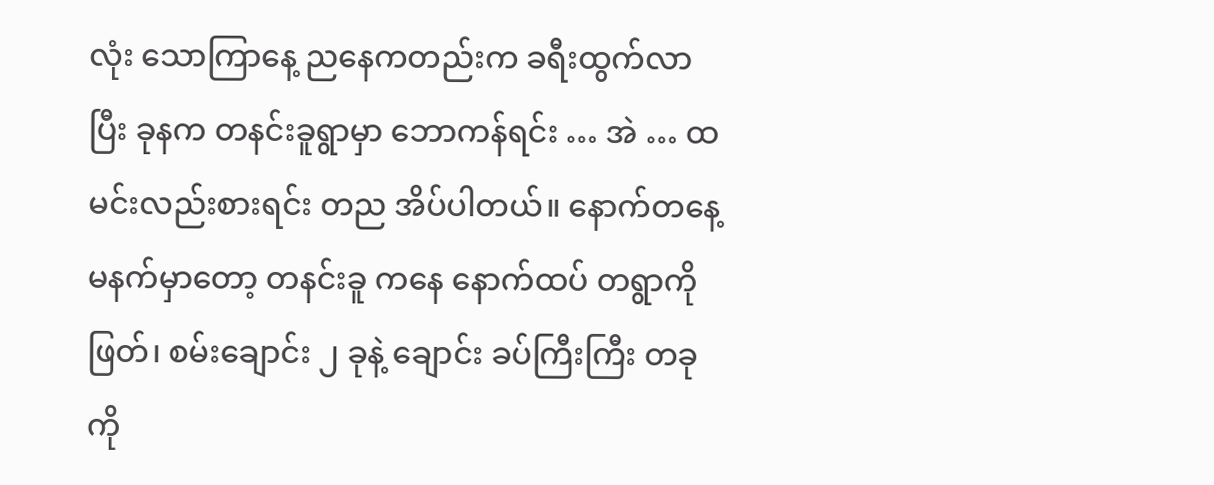လုံး သောကြာနေ့ ညနေကတည်းက ခရီးထွက်လာပြီး ခုနက တနင်းခူရွာမှာ ဘောကန်ရင်း … အဲ … ထမင်းလည်းစားရင်း တည အိပ်ပါတယ်။ နောက်တနေ့ မနက်မှာတော့ တနင်းခူ ကနေ နောက်ထပ် တရွာကိုဖြတ်၊ စမ်းချောင်း ၂ ခုနဲ့ ချောင်း ခပ်ကြီးကြီး တခုကို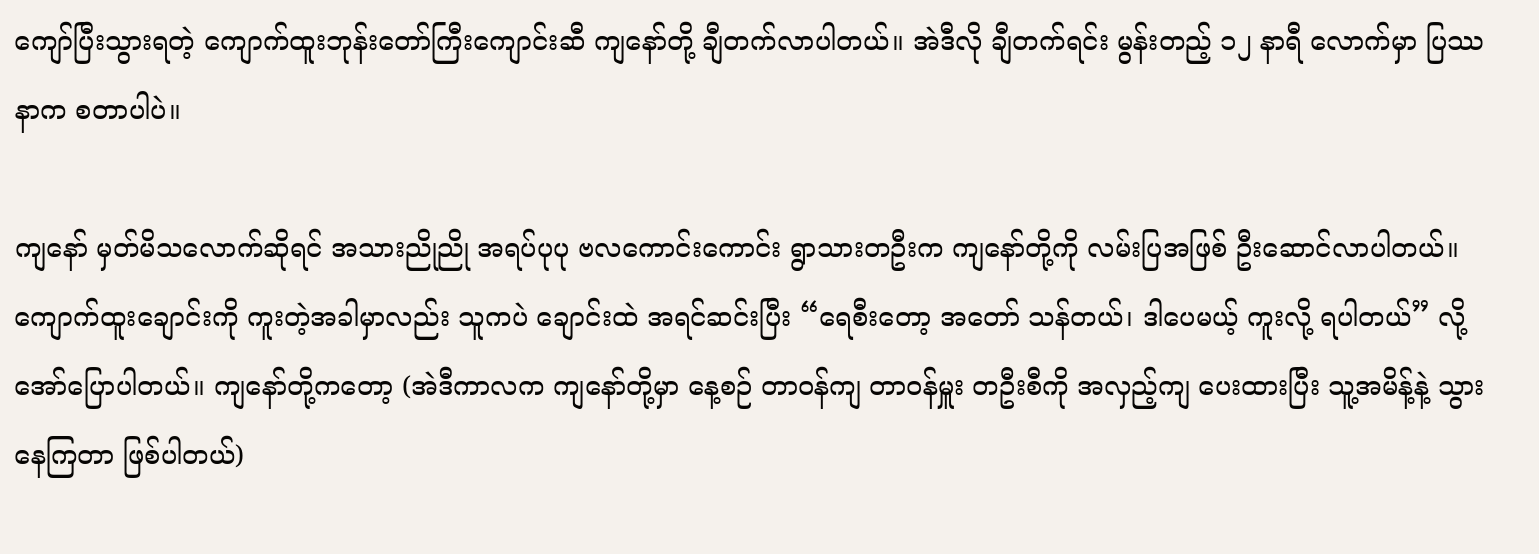ကျော်ပြီးသွားရတဲ့ ကျောက်ထူးဘုန်းတော်ကြီးကျောင်းဆီ ကျနော်တို့ ချီတက်လာပါတယ်။ အဲဒီလို ချီတက်ရင်း မွန်းတည့် ၁၂ နာရီ လောက်မှာ ပြဿနာက စတာပါပဲ။

ကျနော် မှတ်မိသလောက်ဆိုရင် အသားညိုညို အရပ်ပုပု ဗလကောင်းကောင်း ရွာသားတဦးက ကျနော်တို့ကို လမ်းပြအဖြစ် ဦးဆောင်လာပါတယ်။ ကျောက်ထူးချောင်းကို ကူးတဲ့အခါမှာလည်း သူကပဲ ချောင်းထဲ အရင်ဆင်းပြီး “ရေစီးတော့ အတော် သန်တယ်၊ ဒါပေမယ့် ကူးလို့ ရပါတယ်” လို့ အော်ပြောပါတယ်။ ကျနော်တို့ကတော့ (အဲဒီကာလက ကျနော်တို့မှာ နေ့စဉ် တာဝန်ကျ တာဝန်မှူး တဦးစီကို အလှည့်ကျ ပေးထားပြီး သူ့အမိန့်နဲ့ သွားနေကြတာ ဖြစ်ပါတယ်)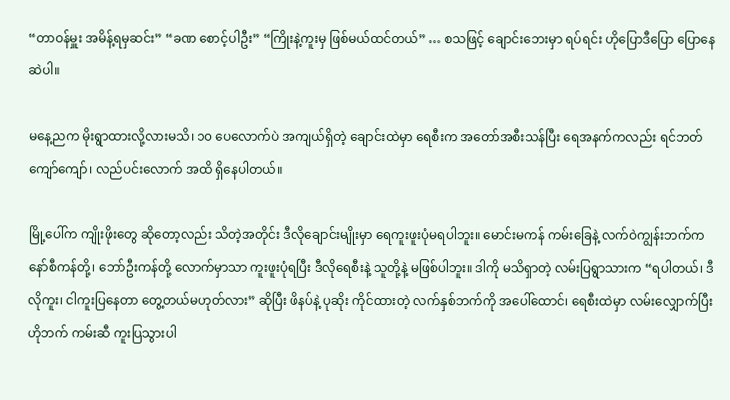“တာဝန်မှူး အမိန့်ရမှဆင်း” “ခဏ စောင့်ပါဦး” “ကြိုးနဲ့ကူးမှ ဖြစ်မယ်ထင်တယ်” … စသဖြင့် ချောင်းဘေးမှာ ရပ်ရင်း ဟိုပြောဒီပြော ပြောနေဆဲပါ။

မနေ့ညက မိုးရွာထားလို့လားမသိ၊ ၁၀ ပေလောက်ပဲ အကျယ်ရှိတဲ့ ချောင်းထဲမှာ ရေစီးက အတော်အစီးသန်ပြီး ရေအနက်ကလည်း ရင်ဘတ် ကျော်ကျော်၊ လည်ပင်းလောက် အထိ ရှိနေပါတယ်။

မြို့ပေါ်က ကျိုးဖိုးတွေ ဆိုတော့လည်း သိတဲ့အတိုင်း ဒီလိုချောင်းမျိုးမှာ ရေကူးဖူးပုံမရပါဘူး။ မောင်းမကန် ကမ်းခြေနဲ့ လက်ဝဲကျွန်းဘက်က နော်စီကန်တို့၊ ဘော်ဦးကန်တို့ လောက်မှာသာ ကူးဖူးပုံရပြီး ဒီလိုရေစီးနဲ့ သူတို့နဲ့ မဖြစ်ပါဘူး။ ဒါကို မသိရှာတဲ့ လမ်းပြရွာသားက “ရပါတယ်၊ ဒီလိုကူး၊ ငါကူးပြနေတာ တွေ့တယ်မဟုတ်လား” ဆိုပြီး ဖိနပ်နဲ့ ပုဆိုး ကိုင်ထားတဲ့ လက်နှစ်ဘက်ကို အပေါ်ထောင်၊ ရေစီးထဲမှာ လမ်းလျှောက်ပြီး ဟိုဘက် ကမ်းဆီ ကူးပြသွားပါ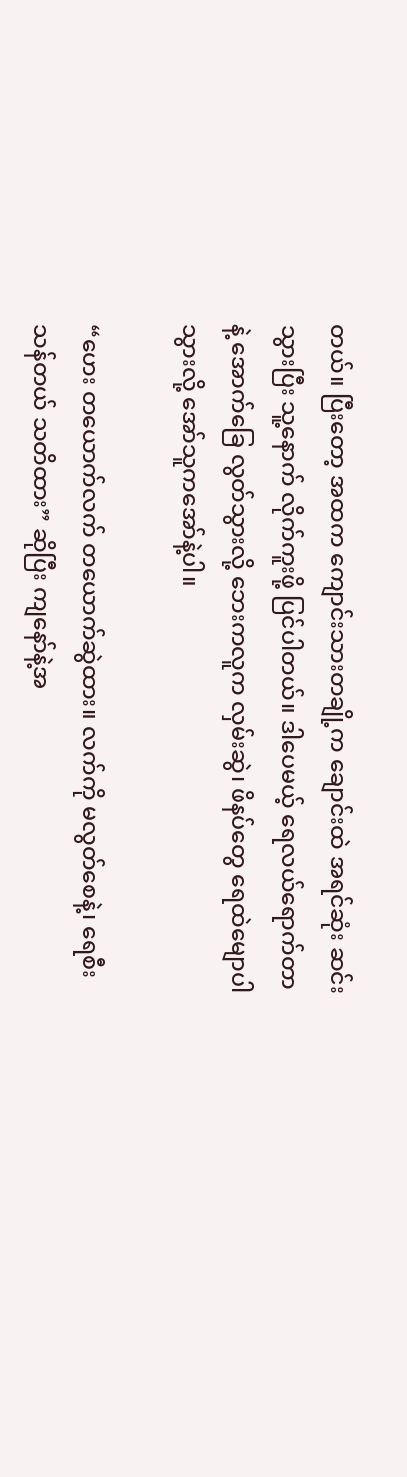တယ်။ ပြီးတော့ အထက ကျောင်းသားတချို့က ချောင်းထဲ အရင်ဆုံး ဆင်းသွားပြီး သူ့နောက် လိုက်ကူးဖို့ ပြင်ပါတယ်။ ဒါပေမယ့် ရေလယ်ရောက်တာနဲ့ အောက်ခြေ လွတ်သွားလို့ ဘေးကလူက လှမ်းဆွဲ၊ ဖိနပ်တွေ ရေထဲမျောပါသွားလို့ အော်သူကအော်နဲ့ပါ။

“ဟေး တယောက်လက် တယောက်ဆွဲထား။ လက်ကို မလွတ်စေနဲ့၊ ရေစီးသန်တယ် သတိထား” ဆိုပြီး ကျနော်နဲ့အ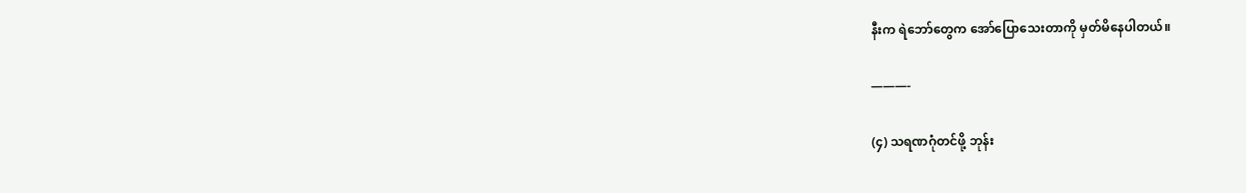နီးက ရဲဘော်တွေက အော်ပြောသေးတာကို မှတ်မိနေပါတယ်။

———-

(၄) သရဏဂုံတင်ဖို့ ဘုန်း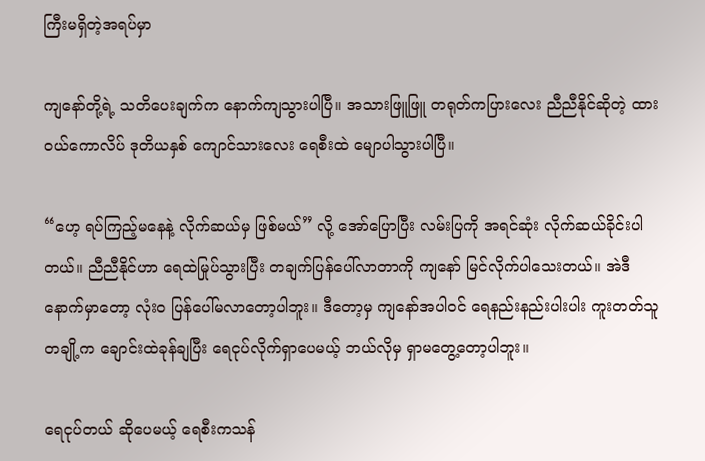ကြီးမရှိတဲ့အရပ်မှာ

ကျနော်တို့ရဲ့ သတိပေးချက်က နောက်ကျသွားပါပြီ။ အသားဖြူဖြူ တရုတ်ကပြားလေး ညီညီနိုင်ဆိုတဲ့ ထားဝယ်ကောလိပ် ဒုတိယနှစ် ကျောင်သားလေး ရေစီးထဲ မျောပါသွားပါပြီ။

“ဟေ့ ရပ်ကြည့်မနေနဲ့ လိုက်ဆယ်မှ ဖြစ်မယ်” လို့ အော်ပြောပြီး လမ်းပြကို အရင်ဆုံး လိုက်ဆယ်ခိုင်းပါတယ်။ ညီညီနိုင်ဟာ ရေထဲမြုပ်သွားပြီး တချက်ပြန်ပေါ်လာတာကို ကျနော် မြင်လိုက်ပါသေးတယ်။ အဲဒီနောက်မှာတော့ လုံး၀ ပြန်ပေါ်မလာတော့ပါဘူး။ ဒီတော့မှ ကျနော်အပါဝင် ရေနည်းနည်းပါးပါး ကူးတတ်သူတချို့က ချောင်းထဲခုန်ချပြီး ရေငုပ်လိုက်ရှာပေမယ့် ဘယ်လိုမှ ရှာမတွေ့တော့ပါဘူး။

ရေငုပ်တယ် ဆိုပေမယ့် ရေစီးကသန်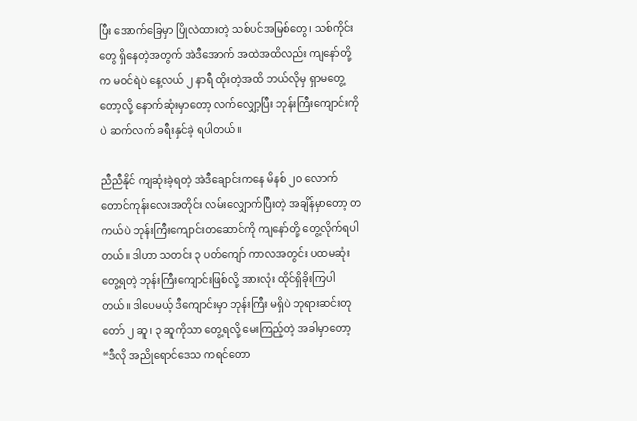ပြီး အောက်ခြေမှာ ပြိုလဲထားတဲ့ သစ်ပင်အမြစ်တွေ၊ သစ်ကိုင်းတွေ ရှိနေတဲ့အတွက် အဲဒီအောက် အထဲအထိလည်း ကျနော်တို့က မဝင်ရဲပဲ နေ့လယ် ၂ နာရီ ထိုးတဲ့အထိ ဘယ်လိုမှ ရှာမတွေ့တော့လို့ နောက်ဆုံးမှာတော့ လက်လျှော့ပြီး ဘုန်းကြီးကျောင်းကိုပဲ ဆက်လက် ခရီးနှင်ခဲ့ ရပါတယ်။

ညီညီနိုင် ကျဆုံးခဲ့ရတဲ့ အဲဒီချောင်းကနေ မိနစ် ၂၀ လောက် တောင်ကုန်းလေးအတိုင်း လမ်းလျှောက်ပြီးတဲ့ အချိန်မှာတော့ တကယ်ပဲ ဘုန်းကြီးကျောင်းတဆောင်ကို ကျနော်တို့ တွေ့လိုက်ရပါတယ်။ ဒါဟာ သတင်း ၃ ပတ်ကျော် ကာလအတွင်း ပထမဆုံး တွေ့ရတဲ့ ဘုန်းကြီးကျောင်းဖြစ်လို့ အားလုံး ထိုင်ရှိခိုးကြပါတယ်။ ဒါပေမယ့် ဒီကျောင်းမှာ ဘုန်းကြီး မရှိပဲ ဘုရားဆင်းတုတော် ၂ ဆူ၊ ၃ ဆူကိုသာ တွေ့ရလို့ မေးကြည့်တဲ့ အခါမှာတော့ “ဒီလို အညိုရောင်ဒေသ ကရင်တော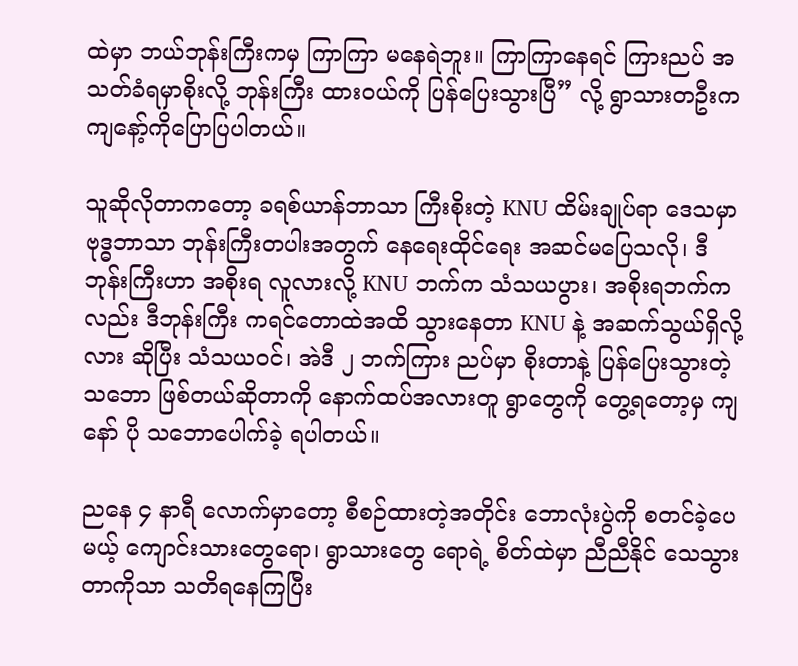ထဲမှာ ဘယ်ဘုန်းကြီးကမှ ကြာကြာ မနေရဲဘူး။ ကြာကြာနေရင် ကြားညပ် အသတ်ခံရမှာစိုးလို့ ဘုန်းကြီး ထားဝယ်ကို ပြန်ပြေးသွားပြီ” လို့ ရွာသားတဦးက ကျနော့်ကိုပြောပြပါတယ်။

သူဆိုလိုတာကတော့ ခရစ်ယာန်ဘာသာ ကြီးစိုးတဲ့ KNU ထိမ်းချုပ်ရာ ဒေသမှာ ဗုဒ္ဓဘာသာ ဘုန်းကြီးတပါးအတွက် နေရေးထိုင်ရေး အဆင်မပြေသလို၊ ဒီဘုန်းကြီးဟာ အစိုးရ လူလားလို့ KNU ဘက်က သံသယပွား၊ အစိုးရဘက်ကလည်း ဒီဘုန်းကြီး ကရင်တောထဲအထိ သွားနေတာ KNU နဲ့ အဆက်သွယ်ရှိလို့လား ဆိုပြီး သံသယဝင်၊ အဲဒီ ၂ ဘက်ကြား ညပ်မှာ စိုးတာနဲ့ ပြန်ပြေးသွားတဲ့သဘော ဖြစ်တယ်ဆိုတာကို နောက်ထပ်အလားတူ ရွာတွေကို တွေ့ရတော့မှ ကျနော် ပို သဘောပေါက်ခဲ့ ရပါတယ်။

ညနေ ၄ နာရီ လောက်မှာတော့ စီစဉ်ထားတဲ့အတိုင်း ဘောလုံးပွဲကို စတင်ခဲ့ပေမယ့် ကျောင်းသားတွေရော၊ ရွာသားတွေ ရောရဲ့ စိတ်ထဲမှာ ညီညီနိုင် သေသွားတာကိုသာ သတိရနေကြပြီး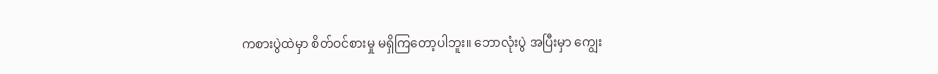ကစားပွဲထဲမှာ စိတ်ဝင်စားမှု မရှိကြတော့ပါဘူး။ ဘောလုံးပွဲ အပြီးမှာ ကျွေး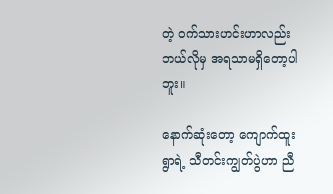တဲ့ ဝက်သားဟင်းဟာလည်း ဘယ်လိုမှ အရသာမရှိတော့ပါဘူး။

နောက်ဆုံးတော့ ကျောက်ထူးရွာရဲ့ သီတင်းကျွတ်ပွဲဟာ ညီ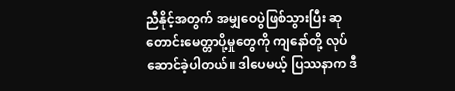ညီနိုင့်အတွက် အမျှဝေပွဲဖြစ်သွားပြီး ဆုတောင်းမေတ္တာပို့မှုတွေကို ကျနော်တို့ လုပ်ဆောင်ခဲ့ပါတယ်။ ဒါပေမယ့် ပြဿနာက ဒီ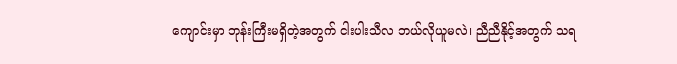ကျောင်းမှာ ဘုန်းကြီးမရှိတဲ့အတွက် ငါးပါးသီလ ဘယ်လိုယူမလဲ၊ ညီညီနိုင့်အတွက် သရ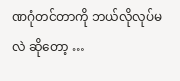ဏဂုံတင်တာကို ဘယ်လိုလုပ်မလဲ ဆိုတော့ …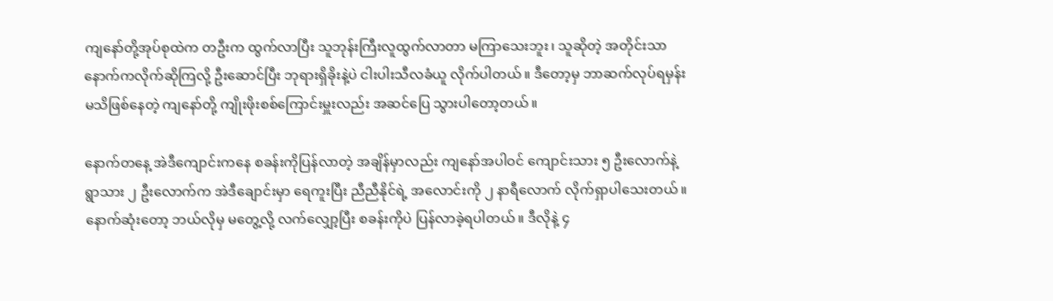ကျနော်တို့အုပ်စုထဲက တဦးက ထွက်လာပြီး သူဘုန်းကြီးလူထွက်လာတာ မကြာသေးဘူး၊ သူဆိုတဲ့ အတိုင်းသာ နောက်ကလိုက်ဆိုကြလို့ ဦးဆောင်ပြီး ဘုရားရှိခိုးနဲ့ပဲ ငါးပါးသီလခံယူ လိုက်ပါတယ်။ ဒီတော့မှ ဘာဆက်လုပ်ရမှန်း မသိဖြစ်နေတဲ့ ကျနော်တို့ ကျိုးဖိုးစစ်ကြောင်းမှူးလည်း အဆင်ပြေ သွားပါတော့တယ်။

နောက်တနေ့ အဲဒီကျောင်းကနေ စခန်းကိုပြန်လာတဲ့ အချိန်မှာလည်း ကျနော်အပါဝင် ကျောင်းသား ၅ ဦးလောက်နဲ့ ရွာသား ၂ ဦးလောက်က အဲဒီချောင်းမှာ ရေကူးပြီး ညီညီနိုင်ရဲ့ အလောင်းကို ၂ နာရီလောက် လိုက်ရှာပါသေးတယ်။ နောက်ဆုံးတော့ ဘယ်လိုမှ မတွေ့လို့ လက်လျှော့ပြီး စခန်းကိုပဲ ပြန်လာခဲ့ရပါတယ်။ ဒီလိုနဲ့ ၄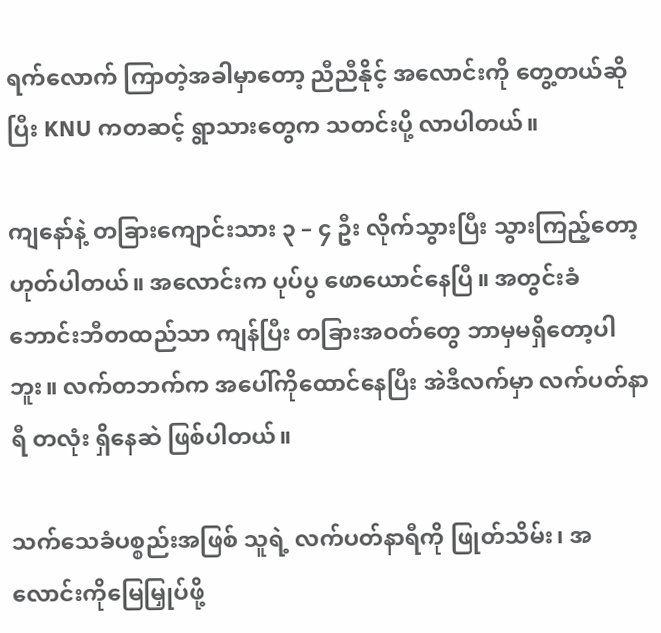ရက်လောက် ကြာတဲ့အခါမှာတော့ ညီညီနိုင့် အလောင်းကို တွေ့တယ်ဆိုပြီး KNU ကတဆင့် ရွာသားတွေက သတင်းပို့ လာပါတယ်။

ကျနော်နဲ့ တခြားကျောင်းသား ၃ – ၄ ဦး လိုက်သွားပြီး သွားကြည့်တော့ ဟုတ်ပါတယ်။ အလောင်းက ပုပ်ပွ ဖောယောင်နေပြီ။ အတွင်းခံ ဘောင်းဘီတထည်သာ ကျန်ပြီး တခြားအဝတ်တွေ ဘာမှမရှိတော့ပါဘူး။ လက်တဘက်က အပေါ်ကိုထောင်နေပြီး အဲဒီလက်မှာ လက်ပတ်နာရီ တလုံး ရှိနေဆဲ ဖြစ်ပါတယ်။

သက်သေခံပစ္စည်းအဖြစ် သူရဲ့ လက်ပတ်နာရီကို ဖြုတ်သိမ်း၊ အလောင်းကိုမြေမြှုပ်ဖို့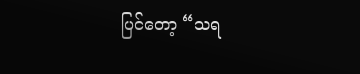ပြင်တော့ “သရ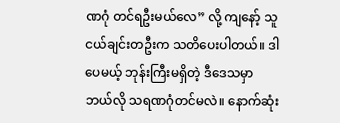ဏဂုံ တင်ရဦးမယ်လေ” လို့ ကျနော့် သူငယ်ချင်းတဦးက သတိပေးပါတယ်။ ဒါပေမယ့် ဘုန်းကြီးမရှိတဲ့ ဒီဒေသမှာ ဘယ်လို သရဏဂုံတင်မလဲ။ နောက်ဆုံး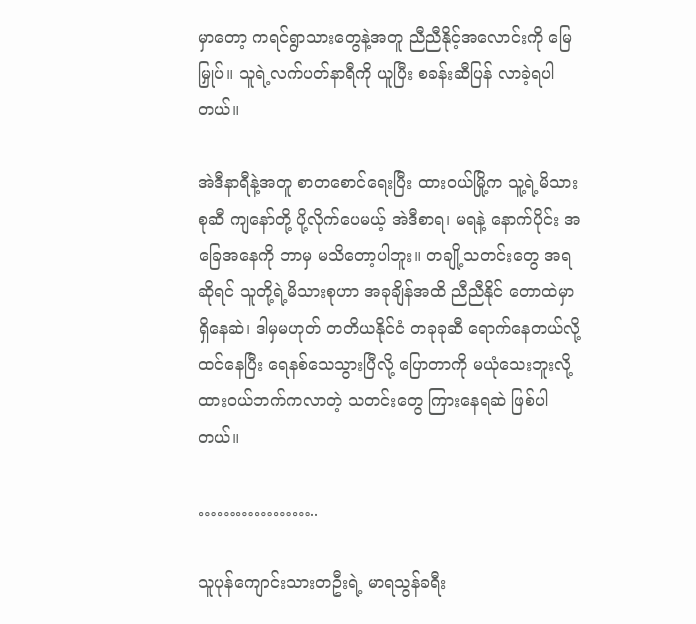မှာတော့ ကရင်ရွာသားတွေနဲ့အတူ ညီညီနိုင့်အလောင်းကို မြေမြှုပ်။ သူရဲ့လက်ပတ်နာရီကို ယူပြီး စခန်းဆီပြန် လာခဲ့ရပါတယ်။

အဲဒီနာရီနဲ့အတူ စာတစောင်ရေးပြီး ထားဝယ်မြို့က သူ့ရဲ့မိသားစုဆီ ကျနော်တို့ ပို့လိုက်ပေမယ့် အဲဒီစာရ၊ မရနဲ့ နောက်ပိုင်း အခြေအနေကို ဘာမှ မသိတော့ပါဘူး။ တချို့သတင်းတွေ အရဆိုရင် သူတို့ရဲ့မိသားစုဟာ အခုချိန်အထိ ညီညီနိုင် တောထဲမှာ ရှိနေဆဲ၊ ဒါမှမဟုတ် တတိယနိုင်ငံ တခုခုဆီ ရောက်နေတယ်လို့ ထင်နေပြီး ရေနစ်သေသွားပြီလို့ ပြောတာကို မယုံသေးဘူးလို့ ထားဝယ်ဘက်ကလာတဲ့ သတင်းတွေ ကြားနေရဆဲ ဖြစ်ပါတယ်။

………………..

သူပုန်ကျောင်းသားတဦးရဲ့ မာရသွန်ခရီး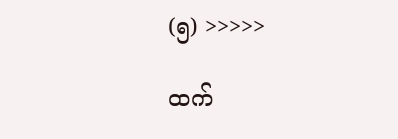(၅) >>>>>

ထက်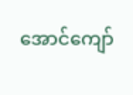အောင်ကျော်